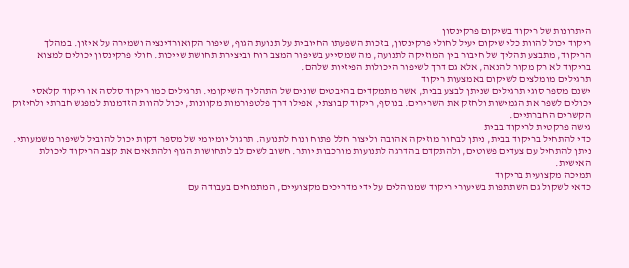היתרונות של ריקוד בשיקום פרקינסון
ריקוד יכול להוות כלי שיקום יעיל לחולי פרקינסון, בזכות השפעתו החיובית על תנועת הגוף, שיפור הקואורדינציה ושמירה על איזון. במהלך הריקוד, מתבצע תהליך של חיבור בין המוזיקה לתנועה, מה שמסייע בשיפור המצב רוח וביצירת תחושת שייכות. חולי פרקינסון יכולים למצוא בריקוד לא רק מקור להנאה, אלא גם דרך לשיפור היכולות הפיזיות שלהם.
תרגילים מומלצים לשיקום באמצעות ריקוד
ישנם מספר סוגי תרגילים שניתן לבצע בבית, אשר מתמקדים בהיבטים שונים של התהליך השיקומי. תרגילים כמו ריקוד סלסה או ריקוד קלאסי יכולים לשפר את הגמישות ולחזק את השרירים. בנוסף, ריקוד קבוצתי, אפילו דרך פלטפורמות מקוונות, יכול להוות הזדמנות למפגש חברתי ולחיזוק הקשרים החברתיים.
גישה פרקטית לריקוד בבית
כדי להתחיל בריקוד בבית, ניתן לבחור מוזיקה אהובה וליצור חלל פתוח ונוח לתנועה. תרגול יומיומי של מספר דקות יכול להוביל לשיפור משמעותי. ניתן להתחיל עם צעדים פשוטים, ולהתקדם בהדרגה לתנועות מורכבות יותר. חשוב לשים לב לתחושות הגוף ולהתאים את קצב הריקוד ליכולת האישית.
תמיכה מקצועית בריקוד
כדאי לשקול גם השתתפות בשיעורי ריקוד שמנוהלים על ידי מדריכים מקצועיים, המתמחים בעבודה עם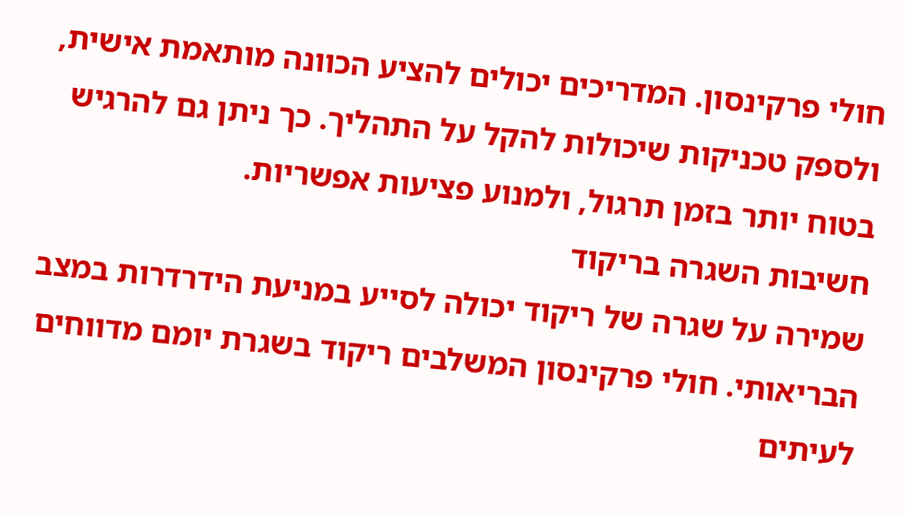חולי פרקינסון. המדריכים יכולים להציע הכוונה מותאמת אישית, ולספק טכניקות שיכולות להקל על התהליך. כך ניתן גם להרגיש בטוח יותר בזמן תרגול, ולמנוע פציעות אפשריות.
חשיבות השגרה בריקוד
שמירה על שגרה של ריקוד יכולה לסייע במניעת הידרדרות במצב הבריאותי. חולי פרקינסון המשלבים ריקוד בשגרת יומם מדווחים לעיתים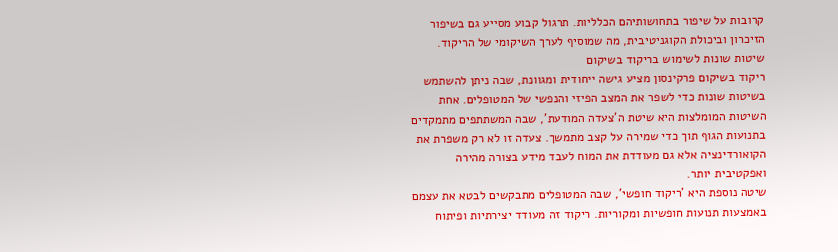קרובות על שיפור בתחושותיהם הכלליות. תרגול קבוע מסייע גם בשיפור הזיכרון וביכולת הקוגניטיבית, מה שמוסיף לערך השיקומי של הריקוד.
שיטות שונות לשימוש בריקוד בשיקום
ריקוד בשיקום פרקינסון מציע גישה ייחודית ומגוונת, שבה ניתן להשתמש בשיטות שונות כדי לשפר את המצב הפיזי והנפשי של המטופלים. אחת השיטות המומלצות היא שיטת ה'צעדה המודעת', שבה המשתתפים מתמקדים בתנועות הגוף תוך כדי שמירה על קצב מתמשך. צעדה זו לא רק משפרת את הקואורדינציה אלא גם מעודדת את המוח לעבד מידע בצורה מהירה ואפקטיבית יותר.
שיטה נוספת היא 'ריקוד חופשי', שבה המטופלים מתבקשים לבטא את עצמם באמצעות תנועות חופשיות ומקוריות. ריקוד זה מעודד יצירתיות ופיתוח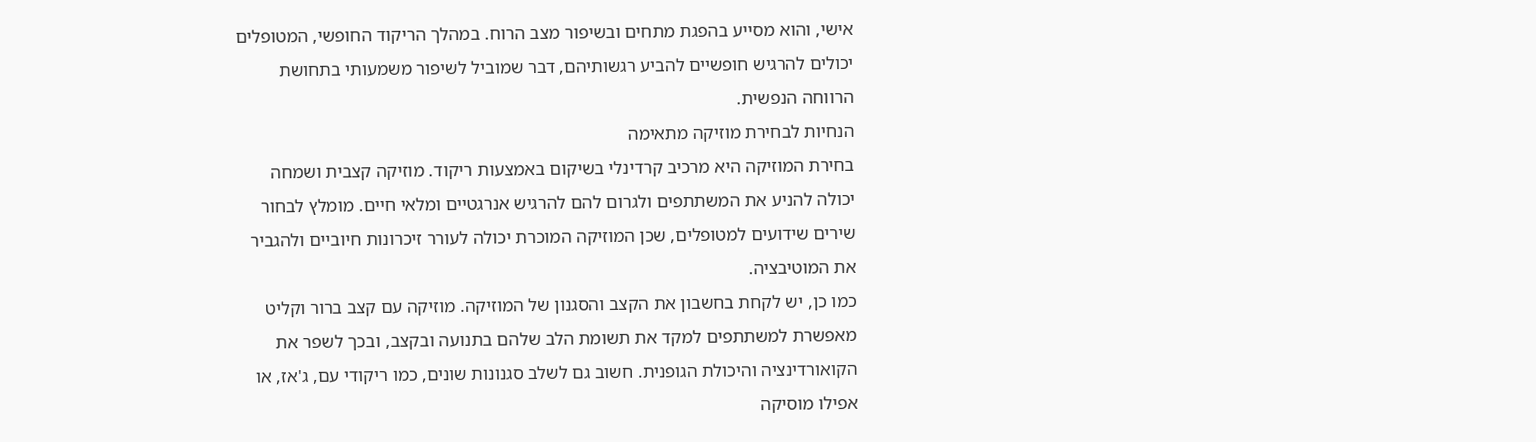אישי, והוא מסייע בהפגת מתחים ובשיפור מצב הרוח. במהלך הריקוד החופשי, המטופלים יכולים להרגיש חופשיים להביע רגשותיהם, דבר שמוביל לשיפור משמעותי בתחושת הרווחה הנפשית.
הנחיות לבחירת מוזיקה מתאימה
בחירת המוזיקה היא מרכיב קרדינלי בשיקום באמצעות ריקוד. מוזיקה קצבית ושמחה יכולה להניע את המשתתפים ולגרום להם להרגיש אנרגטיים ומלאי חיים. מומלץ לבחור שירים שידועים למטופלים, שכן המוזיקה המוכרת יכולה לעורר זיכרונות חיוביים ולהגביר את המוטיבציה.
כמו כן, יש לקחת בחשבון את הקצב והסגנון של המוזיקה. מוזיקה עם קצב ברור וקליט מאפשרת למשתתפים למקד את תשומת הלב שלהם בתנועה ובקצב, ובכך לשפר את הקואורדינציה והיכולת הגופנית. חשוב גם לשלב סגנונות שונים, כמו ריקודי עם, ג'אז, או אפילו מוסיקה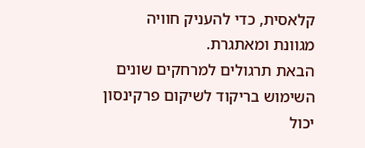קלאסית, כדי להעניק חוויה מגוונת ומאתגרת.
הבאת תרגולים למרחקים שונים
השימוש בריקוד לשיקום פרקינסון יכול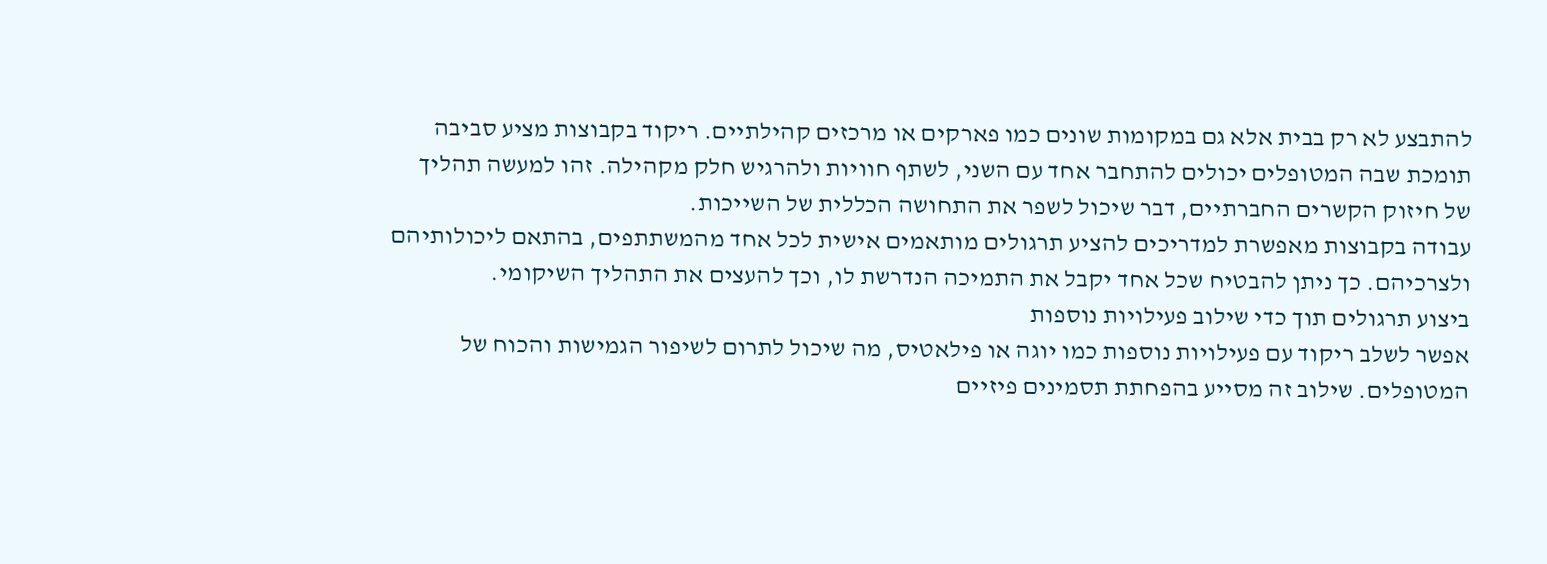להתבצע לא רק בבית אלא גם במקומות שונים כמו פארקים או מרכזים קהילתיים. ריקוד בקבוצות מציע סביבה תומכת שבה המטופלים יכולים להתחבר אחד עם השני, לשתף חוויות ולהרגיש חלק מקהילה. זהו למעשה תהליך של חיזוק הקשרים החברתיים, דבר שיכול לשפר את התחושה הכללית של השייכות.
עבודה בקבוצות מאפשרת למדריכים להציע תרגולים מותאמים אישית לכל אחד מהמשתתפים, בהתאם ליכולותיהם ולצרכיהם. כך ניתן להבטיח שכל אחד יקבל את התמיכה הנדרשת לו, וכך להעצים את התהליך השיקומי.
ביצוע תרגולים תוך כדי שילוב פעילויות נוספות
אפשר לשלב ריקוד עם פעילויות נוספות כמו יוגה או פילאטיס, מה שיכול לתרום לשיפור הגמישות והכוח של המטופלים. שילוב זה מסייע בהפחתת תסמינים פיזיים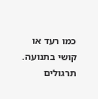כמו רעד או קושי בתנועה. תרגולים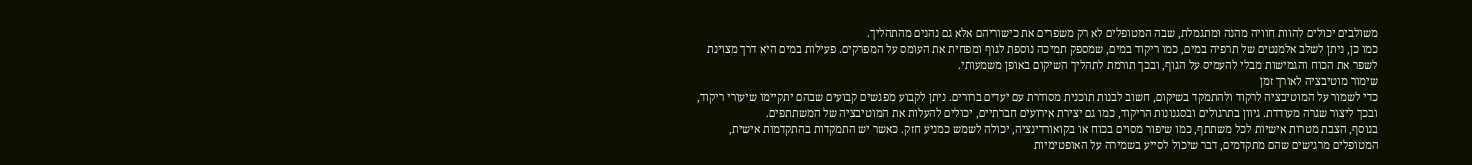משולבים יכולים להוות חוויה מהנה ומתגמלת, שבה המטופלים לא רק משפרים את כישוריהם אלא גם נהנים מהתהליך.
כמו כן, ניתן לשלב אלמנטים של תרפיה במים, כמו ריקוד במים, שמספק תמיכה נוספת לגוף ומפחית את העומס על המפרקים. פעילות במים היא דרך מצוינת לשפר את הכוח והגמישות מבלי להעמיס על הגוף, ובכך תורמת לתהליך השיקום באופן משמעותי.
שימור מוטיבציה לאורך זמן
כדי לשמור על המוטיבציה לרקוד ולהתמקד בשיקום, חשוב לבנות תוכנית מסודרת עם יעדים ברורים. ניתן לקבוע מפגשים קבועים שבהם יתקיימו שיעורי ריקוד, ובכך ליצור שגרה מעודדת. גיוון בתרגולים ובסגנונות הריקוד, כמו גם יצירת אירועים חברתיים, יכולים להעלות את המוטיבציה של המשתתפים.
בנוסף, הצבת מטרות אישיות לכל משתתף, כמו שיפור מסוים בכוח או בקואורדינציה, יכולה לשמש כמניע חזק. כאשר יש התמקדות בהתקדמות אישית, המטופלים מרגישים שהם מתקדמים, דבר שיכול לסייע בשמירה על האופטימיות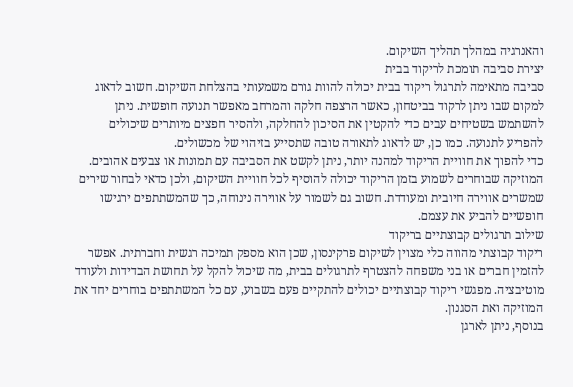והאנרגיה במהלך תהליך השיקום.
יצירת סביבה תומכת לריקוד בבית
סביבה מתאימה לתרגול ריקוד בבית יכולה להוות גורם משמעותי בהצלחת השיקום. חשוב לדאוג למקום שבו ניתן לרקוד בביטחון, כאשר הרצפה חלקה והמרחב מאפשר תנועה חופשית. ניתן להשתמש בשטיחים עבים כדי להקטין את הסיכון להחלקה, ולהסיר חפצים מיותרים שיכולים להפריע לתנועה. כמו כן, יש לדאוג לתאורה טובה שתסייע בזיהוי של מכשולים.
כדי להפוך את חוויית הריקוד למהנה יותר, ניתן לקשט את הסביבה עם תמונות או צבעים אהובים. המוזיקה שבוחרים לשמוע בזמן הריקוד יכולה להוסיף לכל חוויית השיקום, ולכן כדאי לבחור שירים שמשרים אווירה חיובית ומעודדת. חשוב גם לשמור על אווירה נינוחה, כך שהמשתתפים ירגישו חופשיים להביע את עצמם.
שילוב תרגולים קבוצתיים בריקוד
ריקוד קבוצתי מהווה כלי מצוין לשיקום פרקינסון, שכן הוא מספק תמיכה רגשית וחברתית. אפשר להזמין חברים או בני משפחה להצטרף לתרגולים בבית, מה שיכול להקל על תחושת הבדידות ולעודד מוטיבציה. מפגשי ריקוד קבוצתיים יכולים להתקיים פעם בשבוע, עם כל המשתתפים בוחרים יחד את המוזיקה ואת הסגנון.
בנוסף, ניתן לארגן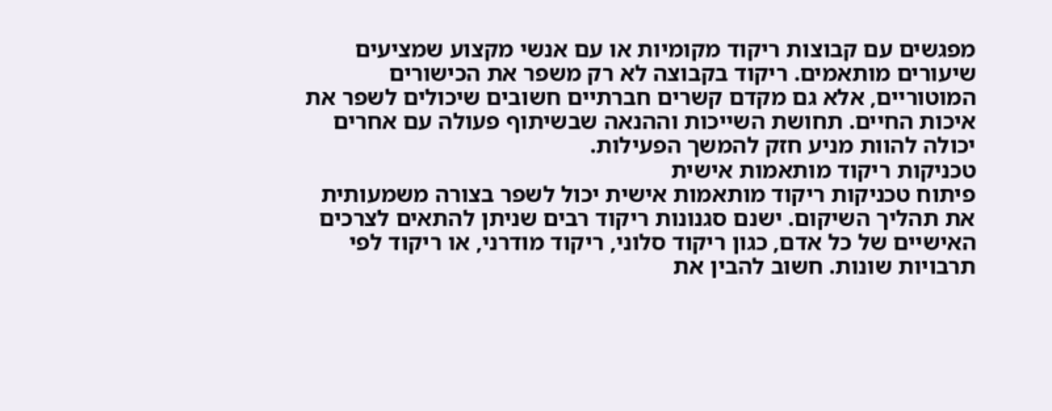מפגשים עם קבוצות ריקוד מקומיות או עם אנשי מקצוע שמציעים שיעורים מותאמים. ריקוד בקבוצה לא רק משפר את הכישורים המוטוריים, אלא גם מקדם קשרים חברתיים חשובים שיכולים לשפר את איכות החיים. תחושת השייכות וההנאה שבשיתוף פעולה עם אחרים יכולה להוות מניע חזק להמשך הפעילות.
טכניקות ריקוד מותאמות אישית
פיתוח טכניקות ריקוד מותאמות אישית יכול לשפר בצורה משמעותית את תהליך השיקום. ישנם סגנונות ריקוד רבים שניתן להתאים לצרכים האישיים של כל אדם, כגון ריקוד סלוני, ריקוד מודרני, או ריקוד לפי תרבויות שונות. חשוב להבין את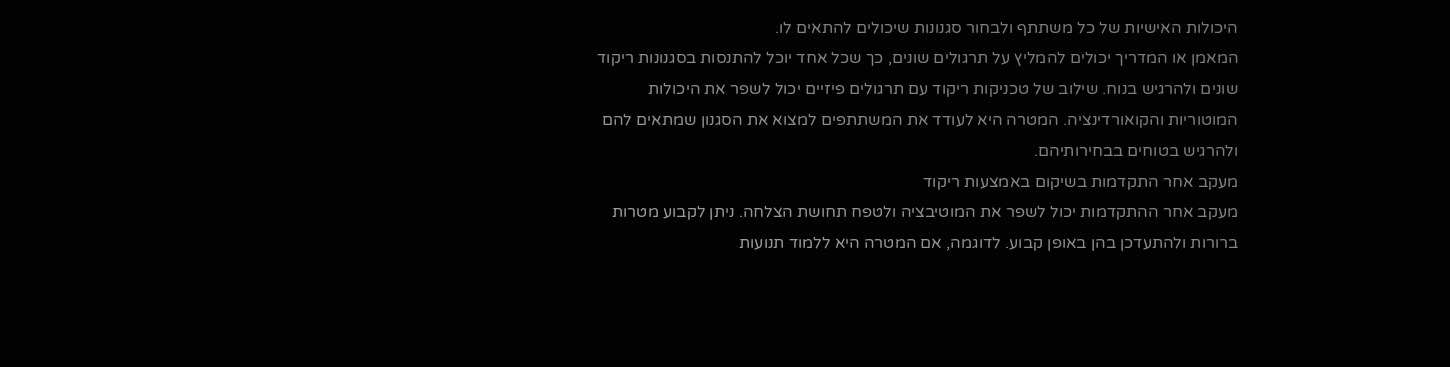היכולות האישיות של כל משתתף ולבחור סגנונות שיכולים להתאים לו.
המאמן או המדריך יכולים להמליץ על תרגולים שונים, כך שכל אחד יוכל להתנסות בסגנונות ריקוד שונים ולהרגיש בנוח. שילוב של טכניקות ריקוד עם תרגולים פיזיים יכול לשפר את היכולות המוטוריות והקואורדינציה. המטרה היא לעודד את המשתתפים למצוא את הסגנון שמתאים להם ולהרגיש בטוחים בבחירותיהם.
מעקב אחר התקדמות בשיקום באמצעות ריקוד
מעקב אחר ההתקדמות יכול לשפר את המוטיבציה ולטפח תחושת הצלחה. ניתן לקבוע מטרות ברורות ולהתעדכן בהן באופן קבוע. לדוגמה, אם המטרה היא ללמוד תנועות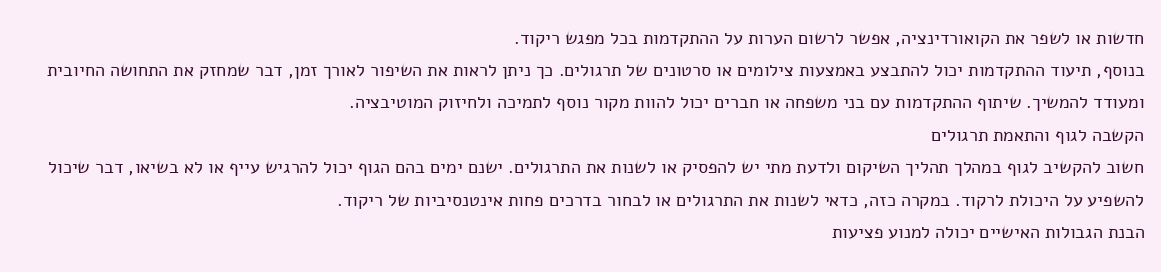חדשות או לשפר את הקואורדינציה, אפשר לרשום הערות על ההתקדמות בכל מפגש ריקוד.
בנוסף, תיעוד ההתקדמות יכול להתבצע באמצעות צילומים או סרטונים של תרגולים. כך ניתן לראות את השיפור לאורך זמן, דבר שמחזק את התחושה החיובית ומעודד להמשיך. שיתוף ההתקדמות עם בני משפחה או חברים יכול להוות מקור נוסף לתמיכה ולחיזוק המוטיבציה.
הקשבה לגוף והתאמת תרגולים
חשוב להקשיב לגוף במהלך תהליך השיקום ולדעת מתי יש להפסיק או לשנות את התרגולים. ישנם ימים בהם הגוף יכול להרגיש עייף או לא בשיאו, דבר שיכול להשפיע על היכולת לרקוד. במקרה כזה, כדאי לשנות את התרגולים או לבחור בדרכים פחות אינטנסיביות של ריקוד.
הבנת הגבולות האישיים יכולה למנוע פציעות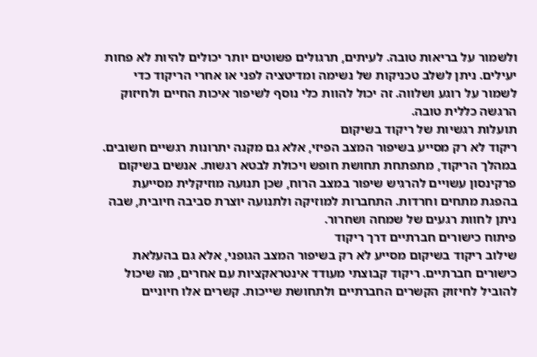ולשמור על בריאות טובה. לעיתים, תרגולים פשוטים יותר יכולים להיות לא פחות יעילים. ניתן לשלב טכניקות של נשימה ומדיטציה לפני או אחרי הריקוד כדי לשמור על רוגע ושלווה. זה יכול להוות כלי נוסף לשיפור איכות החיים ולחיזוק הרגשה כללית טובה.
תועלות רגשיות של ריקוד בשיקום
ריקוד לא רק מסייע בשיפור המצב הפיזי, אלא גם מקנה יתרונות רגשיים חשובים. במהלך הריקוד, מתפתחת תחושת חופש ויכולת לבטא רגשות. אנשים בשיקום פרקינסון עשויים להרגיש שיפור במצב הרוח, שכן תנועה מוזיקלית מסייעת בהפגת מתחים וחרדות. התחברות למוזיקה ולתנועה יוצרת סביבה חיובית, שבה ניתן לחוות רגעים של שמחה ושחרור.
פיתוח כישורים חברתיים דרך ריקוד
שילוב ריקוד בשיקום מסייע לא רק בשיפור המצב הגופני, אלא גם בהעלאת כישורים חברתיים. ריקוד קבוצתי מעודד אינטראקציות עם אחרים, מה שיכול להוביל לחיזוק הקשרים החברתיים ולתחושת שייכות. קשרים אלו חיוניים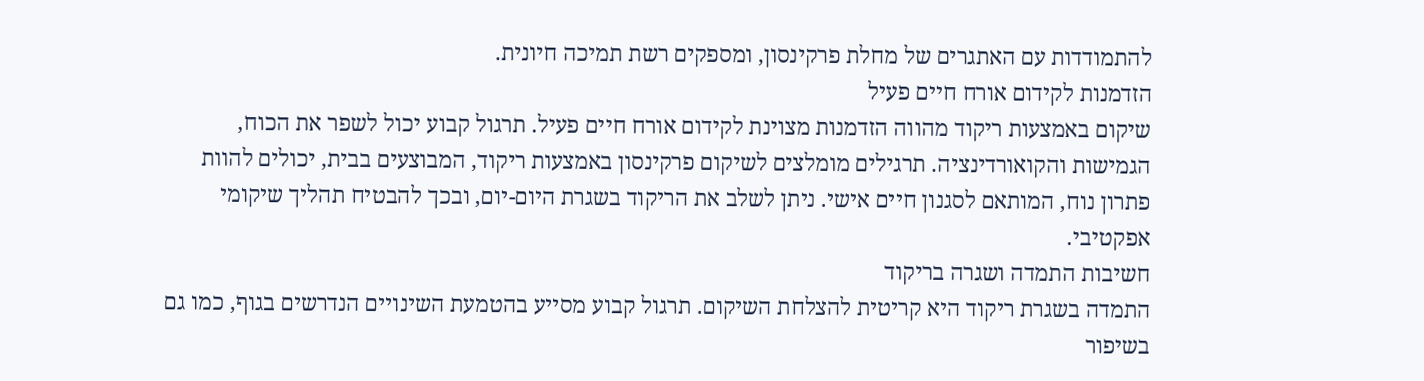להתמודדות עם האתגרים של מחלת פרקינסון, ומספקים רשת תמיכה חיונית.
הזדמנות לקידום אורח חיים פעיל
שיקום באמצעות ריקוד מהווה הזדמנות מצוינת לקידום אורח חיים פעיל. תרגול קבוע יכול לשפר את הכוח, הגמישות והקואורדינציה. תרגילים מומלצים לשיקום פרקינסון באמצעות ריקוד, המבוצעים בבית, יכולים להוות פתרון נוח, המותאם לסגנון חיים אישי. ניתן לשלב את הריקוד בשגרת היום-יום, ובכך להבטיח תהליך שיקומי אפקטיבי.
חשיבות התמדה ושגרה בריקוד
התמדה בשגרת ריקוד היא קריטית להצלחת השיקום. תרגול קבוע מסייע בהטמעת השינויים הנדרשים בגוף, כמו גם בשיפור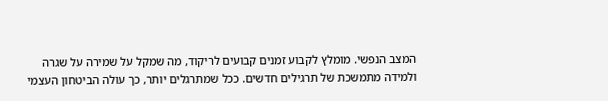המצב הנפשי. מומלץ לקבוע זמנים קבועים לריקוד, מה שמקל על שמירה על שגרה ולמידה מתמשכת של תרגילים חדשים. ככל שמתרגלים יותר, כך עולה הביטחון העצמי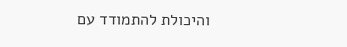והיכולת להתמודד עם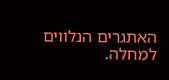האתגרים הנלווים למחלה.